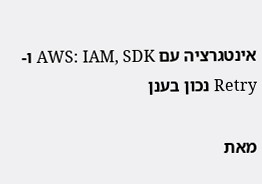אינטגרציה עם AWS: IAM, SDK ו-Retry נכון בענן

מאת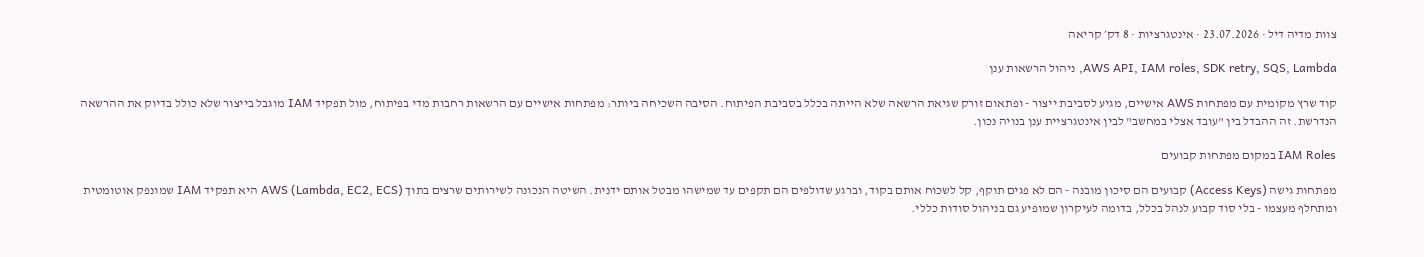צוות מדיה דיל · 23.07.2026 · אינטגרציות · 8 דק׳ קריאה

AWS API, IAM roles, SDK retry, SQS, Lambda, ניהול הרשאות ענן

קוד שרץ מקומית עם מפתחות AWS אישיים, מגיע לסביבת ייצור - ופתאום זורק שגיאת הרשאה שלא הייתה בכלל בסביבת הפיתוח. הסיבה השכיחה ביותר: מפתחות אישיים עם הרשאות רחבות מדי בפיתוח, מול תפקיד IAM מוגבל בייצור שלא כולל בדיוק את ההרשאה הנדרשת. זה ההבדל בין "עובד אצלי במחשב" לבין אינטגרציית ענן בנויה נכון.

IAM Roles במקום מפתחות קבועים

מפתחות גישה (Access Keys) קבועים הם סיכון מובנה - הם לא פגים תוקף, קל לשכוח אותם בקוד, וברגע שדולפים הם תקפים עד שמישהו מבטל אותם ידנית. השיטה הנכונה לשירותים שרצים בתוך AWS (Lambda, EC2, ECS) היא תפקיד IAM שמונפק אוטומטית ומתחלף מעצמו - בלי סוד קבוע לנהל בכלל, בדומה לעיקרון שמופיע גם בניהול סודות כללי.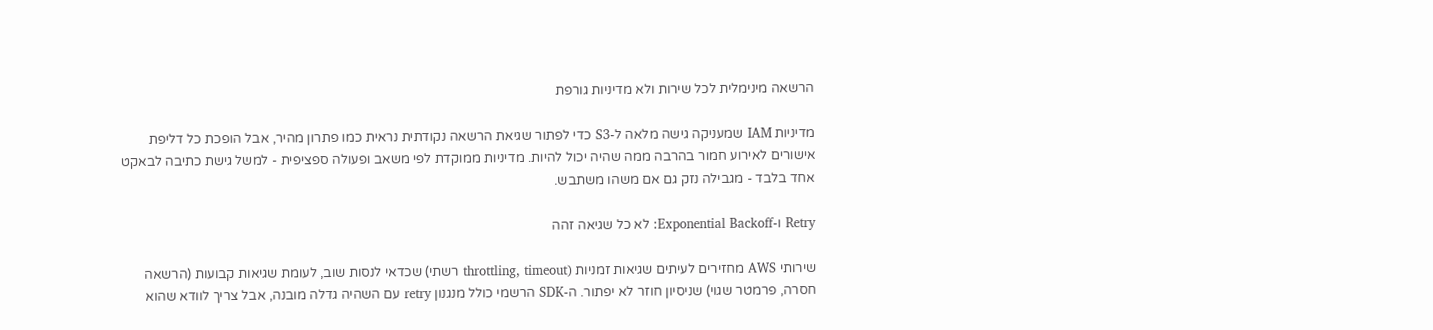הרשאה מינימלית לכל שירות ולא מדיניות גורפת

מדיניות IAM שמעניקה גישה מלאה ל-S3 כדי לפתור שגיאת הרשאה נקודתית נראית כמו פתרון מהיר, אבל הופכת כל דליפת אישורים לאירוע חמור בהרבה ממה שהיה יכול להיות. מדיניות ממוקדת לפי משאב ופעולה ספציפית - למשל גישת כתיבה לבאקט אחד בלבד - מגבילה נזק גם אם משהו משתבש.

Retry ו-Exponential Backoff: לא כל שגיאה זהה

שירותי AWS מחזירים לעיתים שגיאות זמניות (throttling, timeout רשתי) שכדאי לנסות שוב, לעומת שגיאות קבועות (הרשאה חסרה, פרמטר שגוי) שניסיון חוזר לא יפתור. ה-SDK הרשמי כולל מנגנון retry עם השהיה גדלה מובנה, אבל צריך לוודא שהוא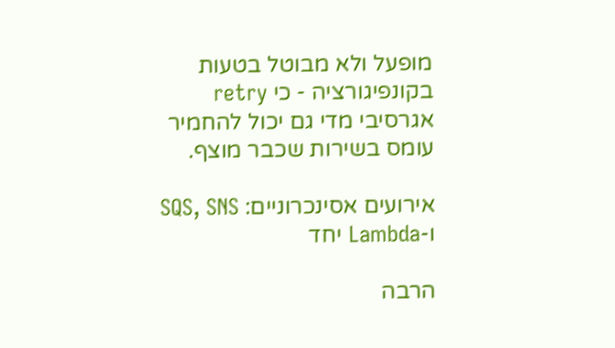מופעל ולא מבוטל בטעות בקונפיגורציה - כי retry אגרסיבי מדי גם יכול להחמיר עומס בשירות שכבר מוצף.

אירועים אסינכרוניים: SQS, SNS ו-Lambda יחד

הרבה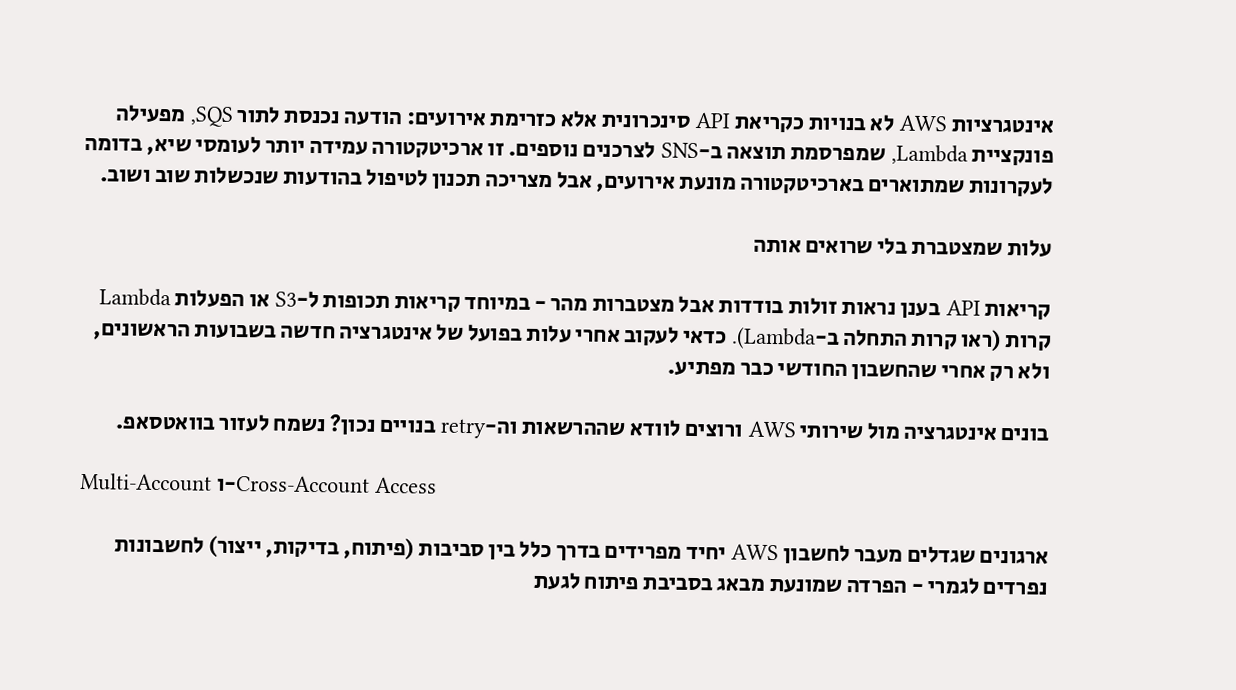אינטגרציות AWS לא בנויות כקריאת API סינכרונית אלא כזרימת אירועים: הודעה נכנסת לתור SQS, מפעילה פונקציית Lambda, שמפרסמת תוצאה ב-SNS לצרכנים נוספים. זו ארכיטקטורה עמידה יותר לעומסי שיא, בדומה לעקרונות שמתוארים בארכיטקטורה מונעת אירועים, אבל מצריכה תכנון לטיפול בהודעות שנכשלות שוב ושוב.

עלות שמצטברת בלי שרואים אותה

קריאות API בענן נראות זולות בודדות אבל מצטברות מהר - במיוחד קריאות תכופות ל-S3 או הפעלות Lambda קרות (ראו קרות התחלה ב-Lambda). כדאי לעקוב אחרי עלות בפועל של אינטגרציה חדשה בשבועות הראשונים, ולא רק אחרי שהחשבון החודשי כבר מפתיע.

בונים אינטגרציה מול שירותי AWS ורוצים לוודא שההרשאות וה-retry בנויים נכון? נשמח לעזור בוואטסאפ.

Multi-Account ו-Cross-Account Access

ארגונים שגדלים מעבר לחשבון AWS יחיד מפרידים בדרך כלל בין סביבות (פיתוח, בדיקות, ייצור) לחשבונות נפרדים לגמרי - הפרדה שמונעת מבאג בסביבת פיתוח לגעת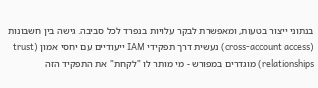בנתוני ייצור בטעות, ומאפשרת לבקר עלויות בנפרד לכל סביבה. גישה בין חשבונות (cross-account access) נעשית דרך תפקידי IAM ייעודיים עם יחסי אמון (trust relationships) מוגדרים במפורש - מי מותר לו "לקחת" את התפקיד הזה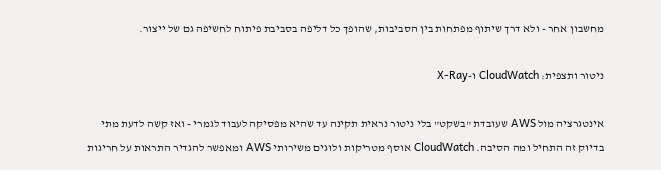מחשבון אחר - ולא דרך שיתוף מפתחות בין הסביבות, שהופך כל דליפה בסביבת פיתוח לחשיפה גם של ייצור.

ניטור ותצפית: CloudWatch ו-X-Ray

אינטגרציה מול AWS שעובדת "בשקט" בלי ניטור נראית תקינה עד שהיא מפסיקה לעבוד לגמרי - ואז קשה לדעת מתי בדיוק זה התחיל ומה הסיבה. CloudWatch אוסף מטריקות ולוגים משירותי AWS ומאפשר להגדיר התראות על חריגות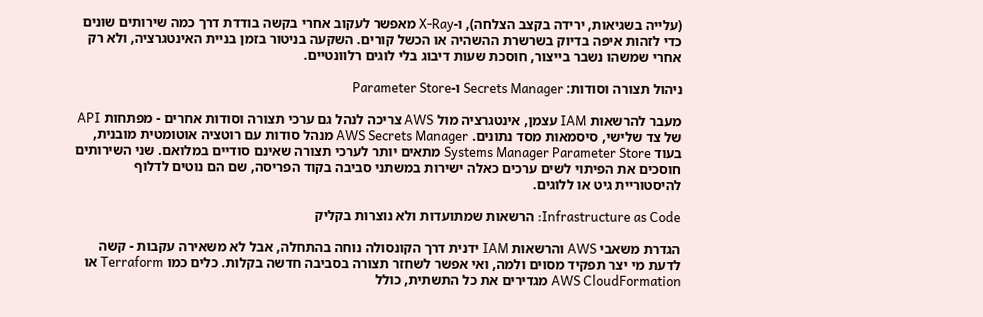(עלייה בשגיאות, ירידה בקצב הצלחה), ו-X-Ray מאפשר לעקוב אחרי בקשה בודדת דרך כמה שירותים שונים כדי לזהות איפה בדיוק בשרשרת ההשהיה או הכשל קורים. השקעה בניטור בזמן בניית האינטגרציה, ולא רק אחרי שמשהו נשבר בייצור, חוסכת שעות דיבוג בלי לוגים רלוונטיים.

ניהול תצורה וסודות: Secrets Manager ו-Parameter Store

מעבר להרשאות IAM עצמן, אינטגרציה מול AWS צריכה לנהל גם ערכי תצורה וסודות אחרים - מפתחות API של צד שלישי, סיסמאות מסד נתונים. AWS Secrets Manager מנהל סודות עם רוטציה אוטומטית מובנית, בעוד Systems Manager Parameter Store מתאים יותר לערכי תצורה שאינם סודיים במלואם. שני השירותים חוסכים את הפיתוי לשים ערכים כאלה ישירות במשתני סביבה בקוד הפריסה, שם הם נוטים לדלוף להיסטוריית גיט או ללוגים.

Infrastructure as Code: הרשאות שמתועדות ולא נוצרות בקליק

הגדרת משאבי AWS והרשאות IAM ידנית דרך הקונסולה נוחה בהתחלה, אבל לא משאירה עקבות - קשה לדעת מי יצר תפקיד מסוים ולמה, ואי אפשר לשחזר תצורה בסביבה חדשה בקלות. כלים כמו Terraform או AWS CloudFormation מגדירים את כל התשתית, כולל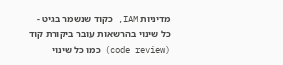מדיניות IAM, כקוד שנשמר בגיט - כל שינוי בהרשאות עובר ביקורת קוד (code review) כמו כל שינוי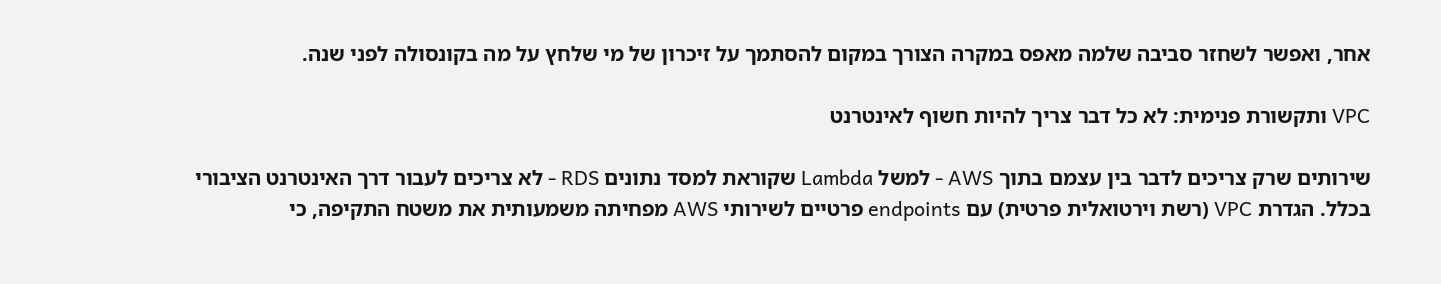אחר, ואפשר לשחזר סביבה שלמה מאפס במקרה הצורך במקום להסתמך על זיכרון של מי שלחץ על מה בקונסולה לפני שנה.

VPC ותקשורת פנימית: לא כל דבר צריך להיות חשוף לאינטרנט

שירותים שרק צריכים לדבר בין עצמם בתוך AWS - למשל Lambda שקוראת למסד נתונים RDS - לא צריכים לעבור דרך האינטרנט הציבורי בכלל. הגדרת VPC (רשת וירטואלית פרטית) עם endpoints פרטיים לשירותי AWS מפחיתה משמעותית את משטח התקיפה, כי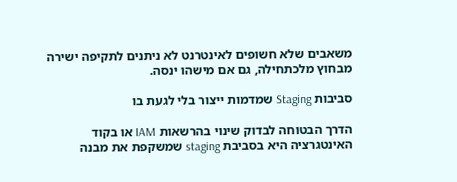משאבים שלא חשופים לאינטרנט לא ניתנים לתקיפה ישירה מבחוץ מלכתחילה, גם אם מישהו ינסה.

סביבות Staging שמדמות ייצור בלי לגעת בו

הדרך הבטוחה לבדוק שינוי בהרשאות IAM או בקוד האינטגרציה היא בסביבת staging שמשקפת את מבנה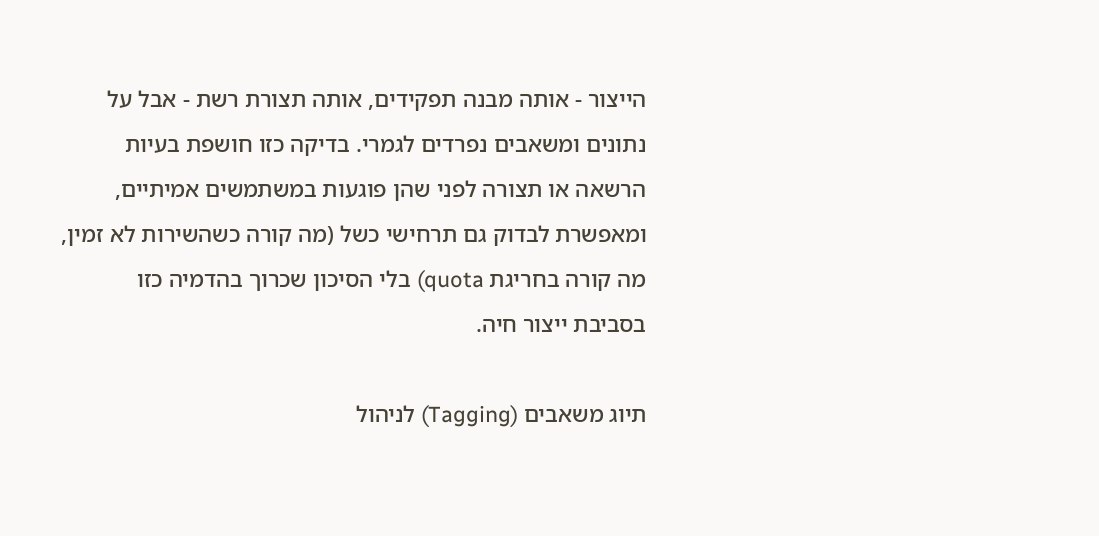הייצור - אותה מבנה תפקידים, אותה תצורת רשת - אבל על נתונים ומשאבים נפרדים לגמרי. בדיקה כזו חושפת בעיות הרשאה או תצורה לפני שהן פוגעות במשתמשים אמיתיים, ומאפשרת לבדוק גם תרחישי כשל (מה קורה כשהשירות לא זמין, מה קורה בחריגת quota) בלי הסיכון שכרוך בהדמיה כזו בסביבת ייצור חיה.

תיוג משאבים (Tagging) לניהול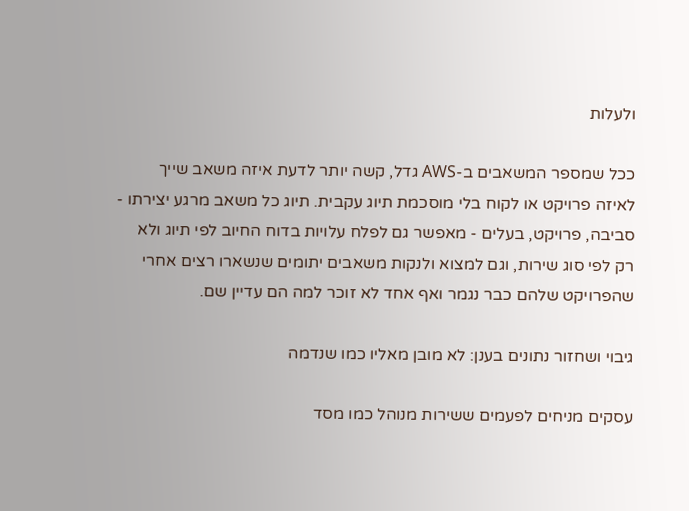ולעלות

ככל שמספר המשאבים ב-AWS גדל, קשה יותר לדעת איזה משאב שייך לאיזה פרויקט או לקוח בלי מוסכמת תיוג עקבית. תיוג כל משאב מרגע יצירתו - סביבה, פרויקט, בעלים - מאפשר גם לפלח עלויות בדוח החיוב לפי תיוג ולא רק לפי סוג שירות, וגם למצוא ולנקות משאבים יתומים שנשארו רצים אחרי שהפרויקט שלהם כבר נגמר ואף אחד לא זוכר למה הם עדיין שם.

גיבוי ושחזור נתונים בענן: לא מובן מאליו כמו שנדמה

עסקים מניחים לפעמים ששירות מנוהל כמו מסד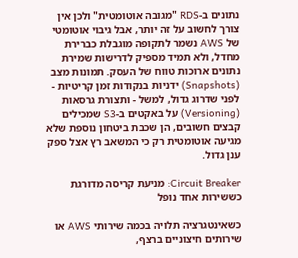נתונים ב-RDS "מגובה אוטומטית" ולכן אין צורך לחשוב על זה יותר, אבל גיבוי אוטומטי של AWS נשמר לתקופה מוגבלת כברירת מחדל, ולא תמיד מספיק לדרישות שמירת נתונים ארוכות טווח של העסק. תמונות מצב (Snapshots) ידניות בנקודות זמן קריטיות - לפני שדרוג גדול, למשל - ותצורת גרסאות (Versioning) על באקטים ב-S3 שמכילים קבצים חשובים, הן שכבת ביטחון נוספת שלא מגיעה אוטומטית רק כי המשאב רץ אצל ספק ענן גדול.

Circuit Breaker: מניעת קריסה מדורגת כששירות אחד נופל

כשאינטגרציה תלויה בכמה שירותי AWS או שירותים חיצוניים ברצף,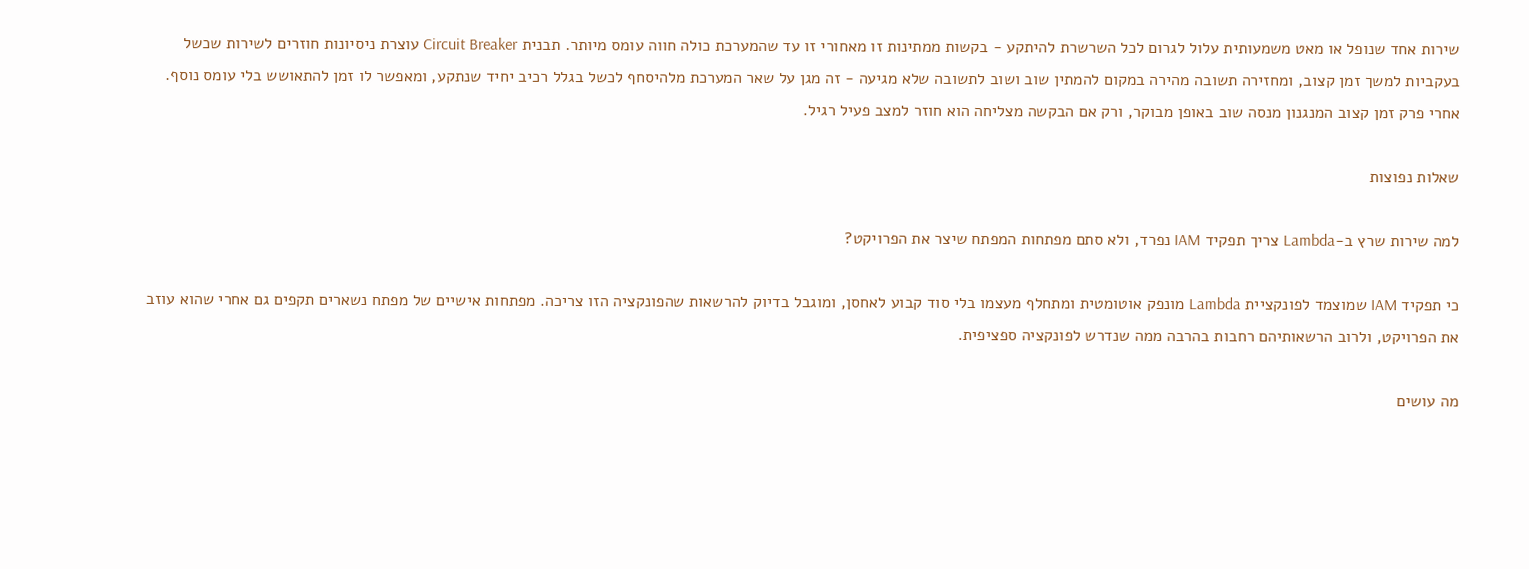שירות אחד שנופל או מאט משמעותית עלול לגרום לכל השרשרת להיתקע - בקשות ממתינות זו מאחורי זו עד שהמערכת כולה חווה עומס מיותר. תבנית Circuit Breaker עוצרת ניסיונות חוזרים לשירות שכשל בעקביות למשך זמן קצוב, ומחזירה תשובה מהירה במקום להמתין שוב ושוב לתשובה שלא מגיעה - זה מגן על שאר המערכת מלהיסחף לכשל בגלל רכיב יחיד שנתקע, ומאפשר לו זמן להתאושש בלי עומס נוסף. אחרי פרק זמן קצוב המנגנון מנסה שוב באופן מבוקר, ורק אם הבקשה מצליחה הוא חוזר למצב פעיל רגיל.

שאלות נפוצות

למה שירות שרץ ב-Lambda צריך תפקיד IAM נפרד, ולא סתם מפתחות המפתח שיצר את הפרויקט?

כי תפקיד IAM שמוצמד לפונקציית Lambda מונפק אוטומטית ומתחלף מעצמו בלי סוד קבוע לאחסן, ומוגבל בדיוק להרשאות שהפונקציה הזו צריכה. מפתחות אישיים של מפתח נשארים תקפים גם אחרי שהוא עוזב את הפרויקט, ולרוב הרשאותיהם רחבות בהרבה ממה שנדרש לפונקציה ספציפית.

מה עושים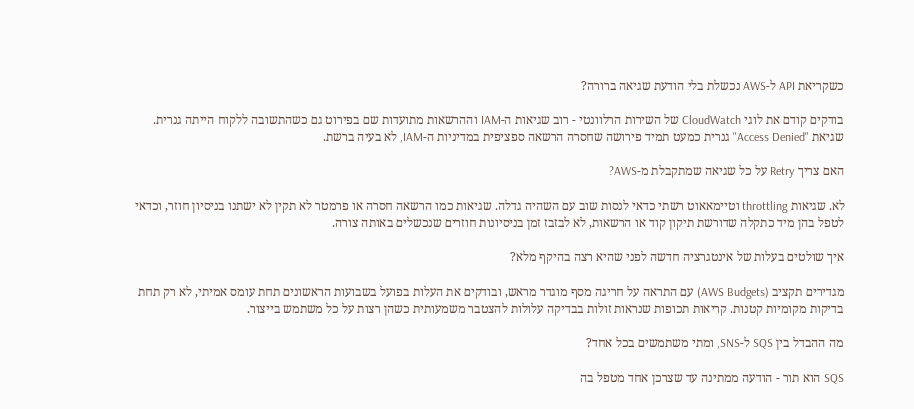כשקריאת API ל-AWS נכשלת בלי הודעת שגיאה ברורה?

בודקים קודם את לוגי CloudWatch של השירות הרלוונטי - רוב שגיאות ה-IAM וההרשאות מתועדות שם בפירוט גם כשהתשובה ללקוח הייתה גנרית. שגיאת "Access Denied" גנרית כמעט תמיד פירושה שחסרה הרשאה ספציפית במדיניות ה-IAM, לא בעיה ברשת.

האם צריך Retry על כל שגיאה שמתקבלת מ-AWS?

לא. שגיאות throttling וטיימאאוט רשתי כדאי לנסות שוב עם השהיה גדלה. שגיאות כמו הרשאה חסרה או פרמטר לא תקין לא ישתנו בניסיון חוזר, וכדאי לטפל בהן מיד כתקלה שדורשת תיקון קוד או הרשאות, לא לבזבז זמן בניסיונות חוזרים שנכשלים באותה צורה.

איך שולטים בעלות של אינטגרציה חדשה לפני שהיא רצה בהיקף מלא?

מגדירים תקציב (AWS Budgets) עם התראה על חריגה מסף מוגדר מראש, ובודקים את העלות בפועל בשבועות הראשונים תחת עומס אמיתי, לא רק תחת בדיקות מקומיות קטנות. קריאות תכופות שנראות זולות בבדיקה עלולות להצטבר משמעותית כשהן רצות על כל משתמש בייצור.

מה ההבדל בין SQS ל-SNS, ומתי משתמשים בכל אחד?

SQS הוא תור - הודעה ממתינה עד שצרכן אחד מטפל בה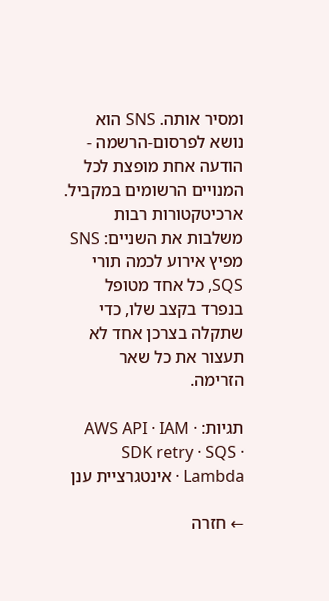ומסיר אותה. SNS הוא נושא לפרסום-הרשמה - הודעה אחת מופצת לכל המנויים הרשומים במקביל. ארכיטקטורות רבות משלבות את השניים: SNS מפיץ אירוע לכמה תורי SQS, כל אחד מטופל בנפרד בקצב שלו, כדי שתקלה בצרכן אחד לא תעצור את כל שאר הזרימה.

תגיות: AWS API · IAM · SDK retry · SQS · Lambda · אינטגרציית ענן

← חזרה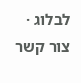לבלוג · צור קשר